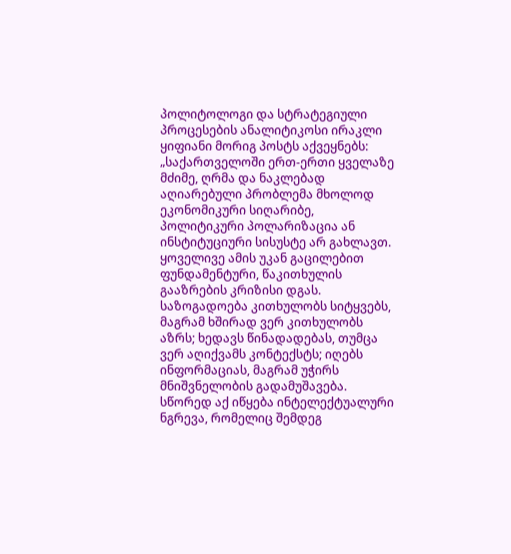პოლიტოლოგი და სტრატეგიული პროცესების ანალიტიკოსი ირაკლი ყიფიანი მორიგ პოსტს აქვეყნებს:
„საქართველოში ერთ-ერთი ყველაზე მძიმე, ღრმა და ნაკლებად აღიარებული პრობლემა მხოლოდ ეკონომიკური სიღარიბე, პოლიტიკური პოლარიზაცია ან ინსტიტუციური სისუსტე არ გახლავთ. ყოველივე ამის უკან გაცილებით ფუნდამენტური, წაკითხულის გააზრების კრიზისი დგას. საზოგადოება კითხულობს სიტყვებს, მაგრამ ხშირად ვერ კითხულობს აზრს; ხედავს წინადადებას, თუმცა ვერ აღიქვამს კონტექსტს; იღებს ინფორმაციას, მაგრამ უჭირს მნიშვნელობის გადამუშავება. სწორედ აქ იწყება ინტელექტუალური ნგრევა, რომელიც შემდეგ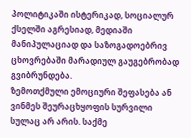პოლიტიკაში ისტერიკად, სოციალურ ქსელში აგრესიად, მედიაში მანიპულაციად და საზოგადოებრივ ცხოვრებაში მარადიულ გაუგებრობად გვიბრუნდება.
ზემოთქმული ემოციური შეფასება ან ვინმეს შეურაცხყოფის სურვილი სულაც არ არის. საქმე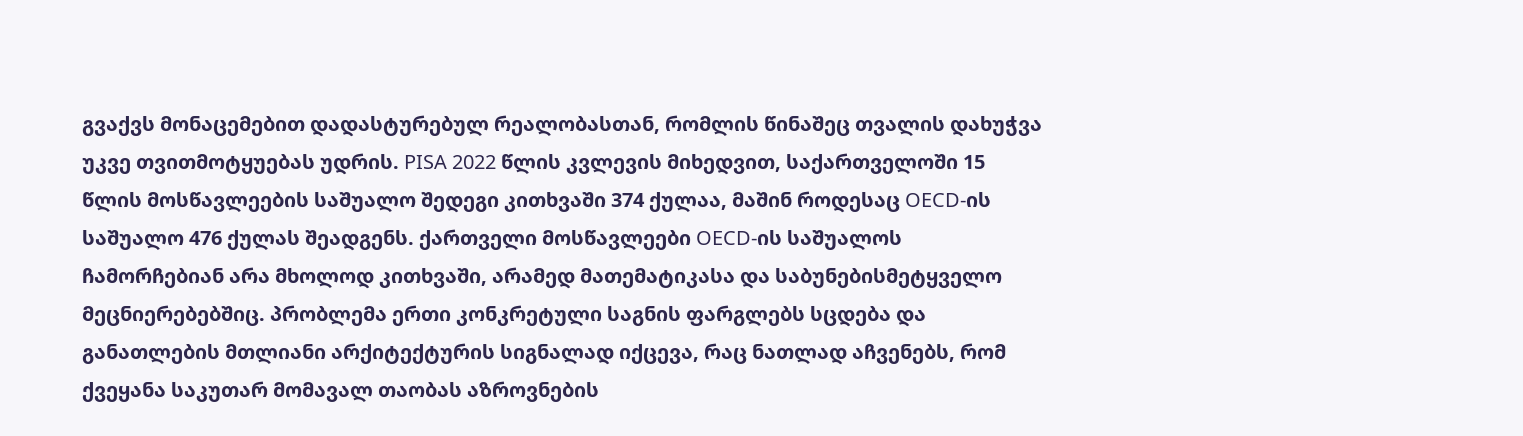გვაქვს მონაცემებით დადასტურებულ რეალობასთან, რომლის წინაშეც თვალის დახუჭვა უკვე თვითმოტყუებას უდრის. PISA 2022 წლის კვლევის მიხედვით, საქართველოში 15 წლის მოსწავლეების საშუალო შედეგი კითხვაში 374 ქულაა, მაშინ როდესაც OECD-ის საშუალო 476 ქულას შეადგენს. ქართველი მოსწავლეები OECD-ის საშუალოს ჩამორჩებიან არა მხოლოდ კითხვაში, არამედ მათემატიკასა და საბუნებისმეტყველო მეცნიერებებშიც. პრობლემა ერთი კონკრეტული საგნის ფარგლებს სცდება და განათლების მთლიანი არქიტექტურის სიგნალად იქცევა, რაც ნათლად აჩვენებს, რომ ქვეყანა საკუთარ მომავალ თაობას აზროვნების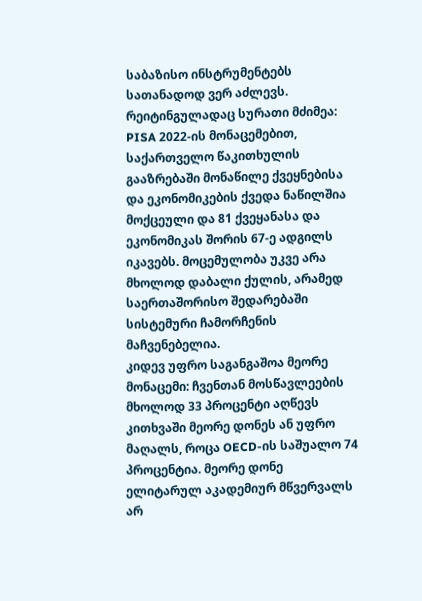საბაზისო ინსტრუმენტებს სათანადოდ ვერ აძლევს. რეიტინგულადაც სურათი მძიმეა: PISA 2022-ის მონაცემებით, საქართველო წაკითხულის გააზრებაში მონაწილე ქვეყნებისა და ეკონომიკების ქვედა ნაწილშია მოქცეული და 81 ქვეყანასა და ეკონომიკას შორის 67-ე ადგილს იკავებს. მოცემულობა უკვე არა მხოლოდ დაბალი ქულის, არამედ საერთაშორისო შედარებაში სისტემური ჩამორჩენის მაჩვენებელია.
კიდევ უფრო საგანგაშოა მეორე მონაცემი: ჩვენთან მოსწავლეების მხოლოდ 33 პროცენტი აღწევს კითხვაში მეორე დონეს ან უფრო მაღალს, როცა OECD-ის საშუალო 74 პროცენტია. მეორე დონე ელიტარულ აკადემიურ მწვერვალს არ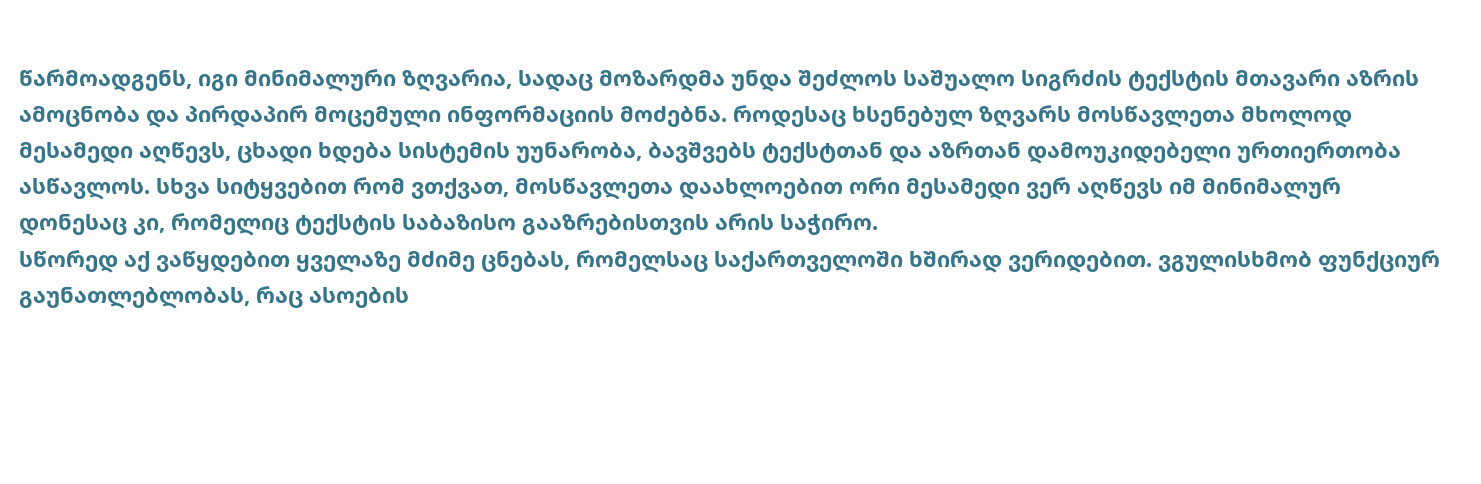წარმოადგენს, იგი მინიმალური ზღვარია, სადაც მოზარდმა უნდა შეძლოს საშუალო სიგრძის ტექსტის მთავარი აზრის ამოცნობა და პირდაპირ მოცემული ინფორმაციის მოძებნა. როდესაც ხსენებულ ზღვარს მოსწავლეთა მხოლოდ მესამედი აღწევს, ცხადი ხდება სისტემის უუნარობა, ბავშვებს ტექსტთან და აზრთან დამოუკიდებელი ურთიერთობა ასწავლოს. სხვა სიტყვებით რომ ვთქვათ, მოსწავლეთა დაახლოებით ორი მესამედი ვერ აღწევს იმ მინიმალურ დონესაც კი, რომელიც ტექსტის საბაზისო გააზრებისთვის არის საჭირო.
სწორედ აქ ვაწყდებით ყველაზე მძიმე ცნებას, რომელსაც საქართველოში ხშირად ვერიდებით. ვგულისხმობ ფუნქციურ გაუნათლებლობას, რაც ასოების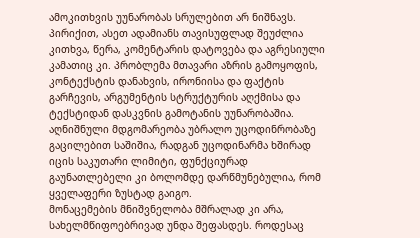ამოკითხვის უუნარობას სრულებით არ ნიშნავს. პირიქით, ასეთ ადამიანს თავისუფლად შეუძლია კითხვა, წერა, კომენტარის დატოვება და აგრესიული კამათიც კი. პრობლემა მთავარი აზრის გამოყოფის, კონტექსტის დანახვის, ირონიისა და ფაქტის გარჩევის, არგუმენტის სტრუქტურის აღქმისა და ტექსტიდან დასკვნის გამოტანის უუნარობაშია. აღნიშნული მდგომარეობა უბრალო უცოდინრობაზე გაცილებით საშიშია, რადგან უცოდინარმა ხშირად იცის საკუთარი ლიმიტი, ფუნქციურად გაუნათლებელი კი ბოლომდე დარწმუნებულია, რომ ყველაფერი ზუსტად გაიგო.
მონაცემების მნიშვნელობა მშრალად კი არა, სახელმწიფოებრივად უნდა შეფასდეს. როდესაც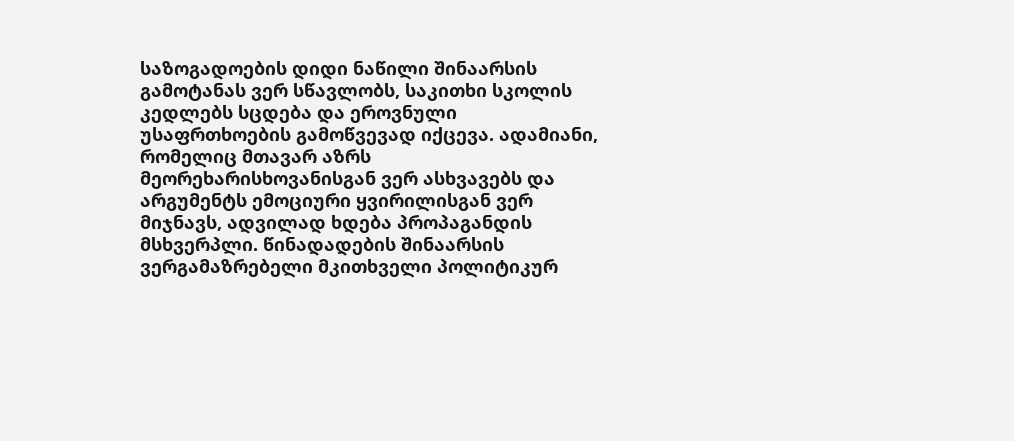საზოგადოების დიდი ნაწილი შინაარსის გამოტანას ვერ სწავლობს, საკითხი სკოლის კედლებს სცდება და ეროვნული უსაფრთხოების გამოწვევად იქცევა. ადამიანი, რომელიც მთავარ აზრს მეორეხარისხოვანისგან ვერ ასხვავებს და არგუმენტს ემოციური ყვირილისგან ვერ მიჯნავს, ადვილად ხდება პროპაგანდის მსხვერპლი. წინადადების შინაარსის ვერგამაზრებელი მკითხველი პოლიტიკურ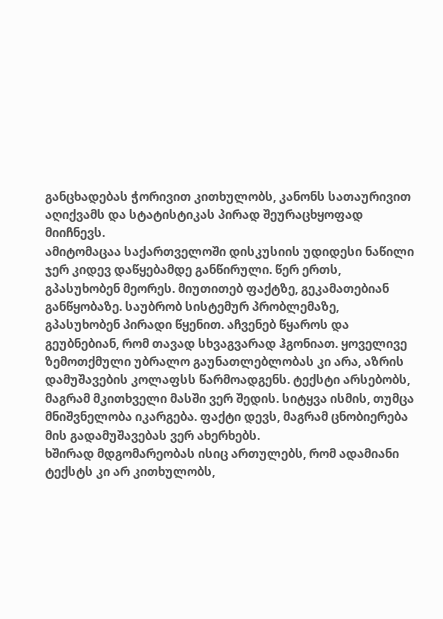განცხადებას ჭორივით კითხულობს, კანონს სათაურივით აღიქვამს და სტატისტიკას პირად შეურაცხყოფად მიიჩნევს.
ამიტომაცაა საქართველოში დისკუსიის უდიდესი ნაწილი ჯერ კიდევ დაწყებამდე განწირული. წერ ერთს, გპასუხობენ მეორეს. მიუთითებ ფაქტზე, გეკამათებიან განწყობაზე. საუბრობ სისტემურ პრობლემაზე, გპასუხობენ პირადი წყენით. აჩვენებ წყაროს და გეუბნებიან, რომ თავად სხვაგვარად ჰგონიათ. ყოველივე ზემოთქმული უბრალო გაუნათლებლობას კი არა, აზრის დამუშავების კოლაფსს წარმოადგენს. ტექსტი არსებობს, მაგრამ მკითხველი მასში ვერ შედის. სიტყვა ისმის, თუმცა მნიშვნელობა იკარგება. ფაქტი დევს, მაგრამ ცნობიერება მის გადამუშავებას ვერ ახერხებს.
ხშირად მდგომარეობას ისიც ართულებს, რომ ადამიანი ტექსტს კი არ კითხულობს,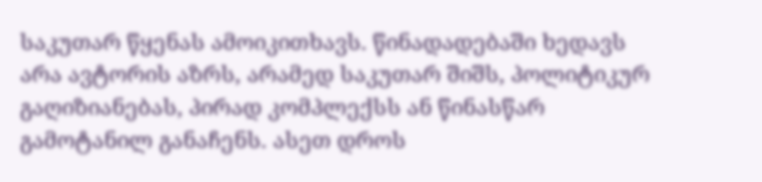საკუთარ წყენას ამოიკითხავს. წინადადებაში ხედავს არა ავტორის აზრს, არამედ საკუთარ შიშს, პოლიტიკურ გაღიზიანებას, პირად კომპლექსს ან წინასწარ გამოტანილ განაჩენს. ასეთ დროს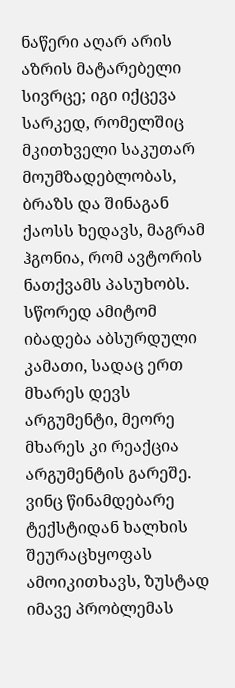ნაწერი აღარ არის აზრის მატარებელი სივრცე; იგი იქცევა სარკედ, რომელშიც მკითხველი საკუთარ მოუმზადებლობას, ბრაზს და შინაგან ქაოსს ხედავს, მაგრამ ჰგონია, რომ ავტორის ნათქვამს პასუხობს. სწორედ ამიტომ იბადება აბსურდული კამათი, სადაც ერთ მხარეს დევს არგუმენტი, მეორე მხარეს კი რეაქცია არგუმენტის გარეშე.
ვინც წინამდებარე ტექსტიდან ხალხის შეურაცხყოფას ამოიკითხავს, ზუსტად იმავე პრობლემას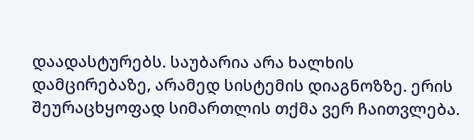დაადასტურებს. საუბარია არა ხალხის დამცირებაზე, არამედ სისტემის დიაგნოზზე. ერის შეურაცხყოფად სიმართლის თქმა ვერ ჩაითვლება.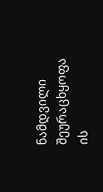ნამდვილი შეურაცხყოფა ის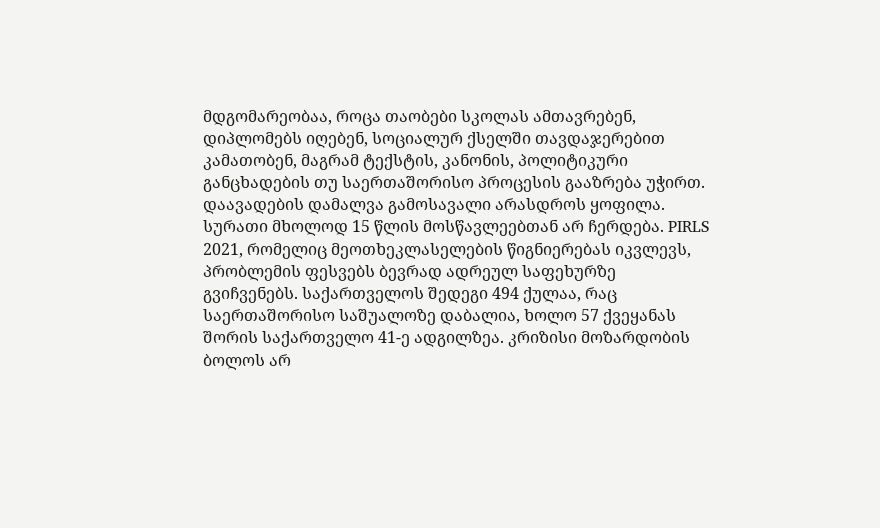მდგომარეობაა, როცა თაობები სკოლას ამთავრებენ, დიპლომებს იღებენ, სოციალურ ქსელში თავდაჯერებით კამათობენ, მაგრამ ტექსტის, კანონის, პოლიტიკური განცხადების თუ საერთაშორისო პროცესის გააზრება უჭირთ. დაავადების დამალვა გამოსავალი არასდროს ყოფილა.
სურათი მხოლოდ 15 წლის მოსწავლეებთან არ ჩერდება. PIRLS 2021, რომელიც მეოთხეკლასელების წიგნიერებას იკვლევს, პრობლემის ფესვებს ბევრად ადრეულ საფეხურზე გვიჩვენებს. საქართველოს შედეგი 494 ქულაა, რაც საერთაშორისო საშუალოზე დაბალია, ხოლო 57 ქვეყანას შორის საქართველო 41-ე ადგილზეა. კრიზისი მოზარდობის ბოლოს არ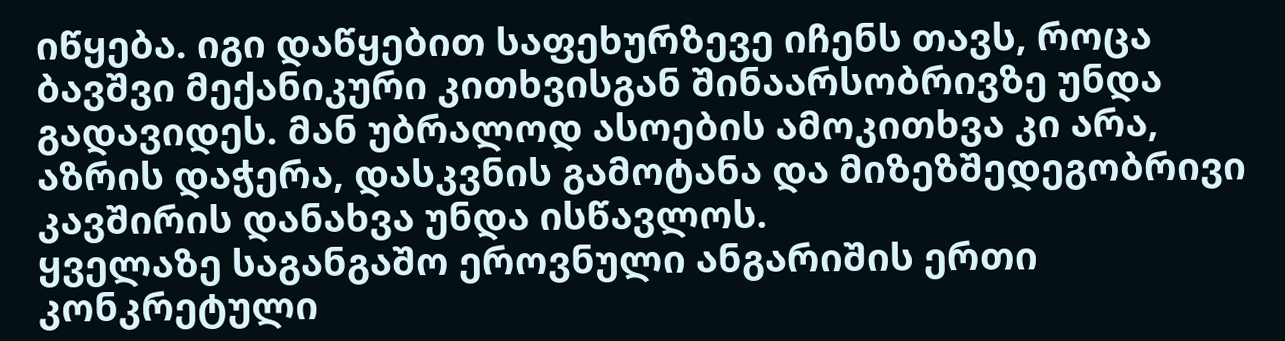იწყება. იგი დაწყებით საფეხურზევე იჩენს თავს, როცა ბავშვი მექანიკური კითხვისგან შინაარსობრივზე უნდა გადავიდეს. მან უბრალოდ ასოების ამოკითხვა კი არა, აზრის დაჭერა, დასკვნის გამოტანა და მიზეზშედეგობრივი კავშირის დანახვა უნდა ისწავლოს.
ყველაზე საგანგაშო ეროვნული ანგარიშის ერთი კონკრეტული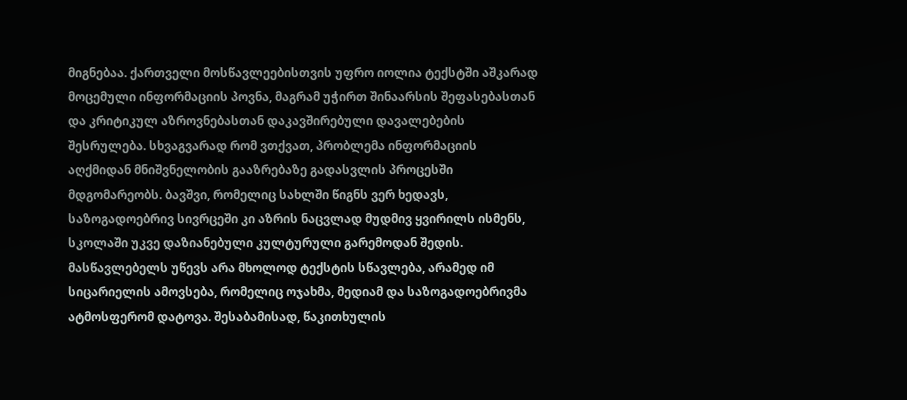მიგნებაა. ქართველი მოსწავლეებისთვის უფრო იოლია ტექსტში აშკარად მოცემული ინფორმაციის პოვნა, მაგრამ უჭირთ შინაარსის შეფასებასთან და კრიტიკულ აზროვნებასთან დაკავშირებული დავალებების შესრულება. სხვაგვარად რომ ვთქვათ, პრობლემა ინფორმაციის აღქმიდან მნიშვნელობის გააზრებაზე გადასვლის პროცესში მდგომარეობს. ბავშვი, რომელიც სახლში წიგნს ვერ ხედავს, საზოგადოებრივ სივრცეში კი აზრის ნაცვლად მუდმივ ყვირილს ისმენს, სკოლაში უკვე დაზიანებული კულტურული გარემოდან შედის. მასწავლებელს უწევს არა მხოლოდ ტექსტის სწავლება, არამედ იმ სიცარიელის ამოვსება, რომელიც ოჯახმა, მედიამ და საზოგადოებრივმა ატმოსფერომ დატოვა. შესაბამისად, წაკითხულის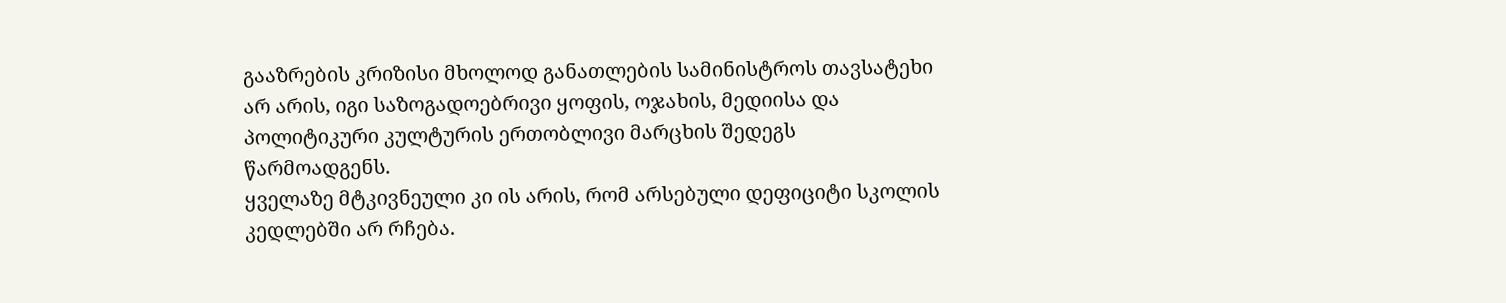გააზრების კრიზისი მხოლოდ განათლების სამინისტროს თავსატეხი არ არის, იგი საზოგადოებრივი ყოფის, ოჯახის, მედიისა და პოლიტიკური კულტურის ერთობლივი მარცხის შედეგს წარმოადგენს.
ყველაზე მტკივნეული კი ის არის, რომ არსებული დეფიციტი სკოლის კედლებში არ რჩება.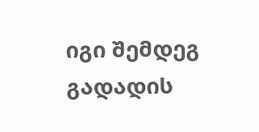იგი შემდეგ გადადის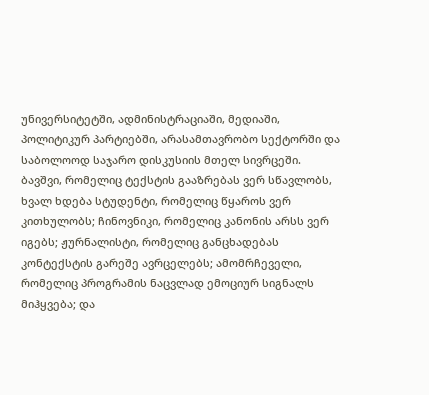უნივერსიტეტში, ადმინისტრაციაში, მედიაში, პოლიტიკურ პარტიებში, არასამთავრობო სექტორში და საბოლოოდ საჯარო დისკუსიის მთელ სივრცეში. ბავშვი, რომელიც ტექსტის გააზრებას ვერ სწავლობს, ხვალ ხდება სტუდენტი, რომელიც წყაროს ვერ კითხულობს; ჩინოვნიკი, რომელიც კანონის არსს ვერ იგებს; ჟურნალისტი, რომელიც განცხადებას კონტექსტის გარეშე ავრცელებს; ამომრჩეველი, რომელიც პროგრამის ნაცვლად ემოციურ სიგნალს მიჰყვება; და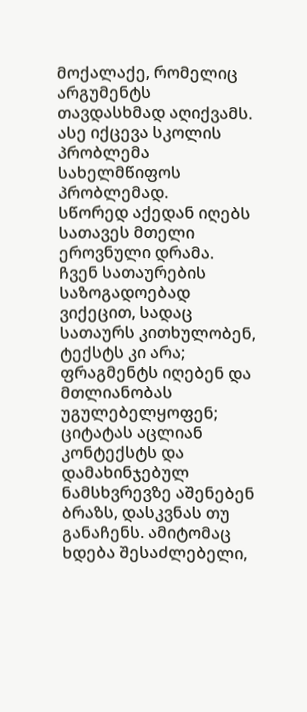მოქალაქე, რომელიც არგუმენტს თავდასხმად აღიქვამს. ასე იქცევა სკოლის პრობლემა სახელმწიფოს პრობლემად.
სწორედ აქედან იღებს სათავეს მთელი ეროვნული დრამა. ჩვენ სათაურების საზოგადოებად ვიქეცით, სადაც სათაურს კითხულობენ, ტექსტს კი არა; ფრაგმენტს იღებენ და მთლიანობას უგულებელყოფენ; ციტატას აცლიან კონტექსტს და დამახინჯებულ ნამსხვრევზე აშენებენ ბრაზს, დასკვნას თუ განაჩენს. ამიტომაც ხდება შესაძლებელი,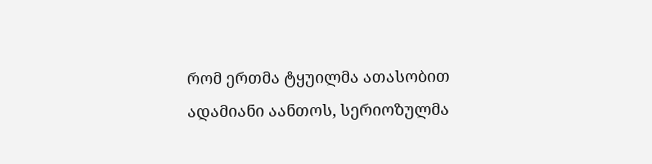რომ ერთმა ტყუილმა ათასობით ადამიანი აანთოს, სერიოზულმა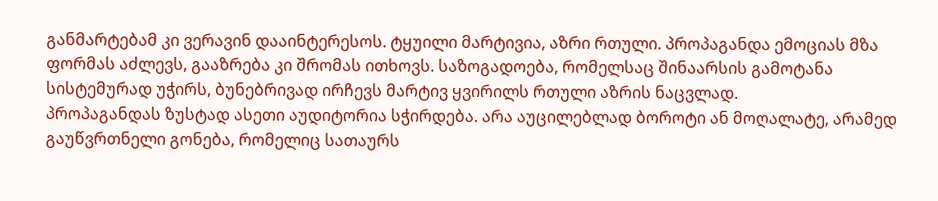განმარტებამ კი ვერავინ დააინტერესოს. ტყუილი მარტივია, აზრი რთული. პროპაგანდა ემოციას მზა ფორმას აძლევს, გააზრება კი შრომას ითხოვს. საზოგადოება, რომელსაც შინაარსის გამოტანა სისტემურად უჭირს, ბუნებრივად ირჩევს მარტივ ყვირილს რთული აზრის ნაცვლად.
პროპაგანდას ზუსტად ასეთი აუდიტორია სჭირდება. არა აუცილებლად ბოროტი ან მოღალატე, არამედ გაუწვრთნელი გონება, რომელიც სათაურს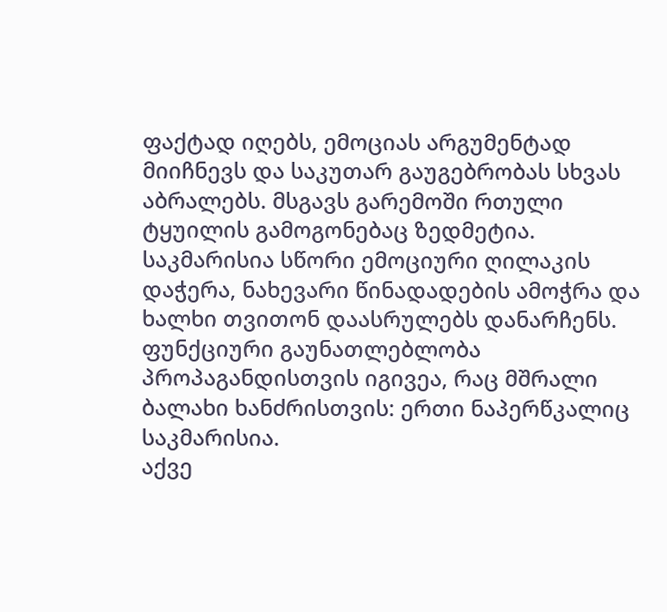ფაქტად იღებს, ემოციას არგუმენტად მიიჩნევს და საკუთარ გაუგებრობას სხვას აბრალებს. მსგავს გარემოში რთული ტყუილის გამოგონებაც ზედმეტია. საკმარისია სწორი ემოციური ღილაკის დაჭერა, ნახევარი წინადადების ამოჭრა და ხალხი თვითონ დაასრულებს დანარჩენს. ფუნქციური გაუნათლებლობა პროპაგანდისთვის იგივეა, რაც მშრალი ბალახი ხანძრისთვის: ერთი ნაპერწკალიც საკმარისია.
აქვე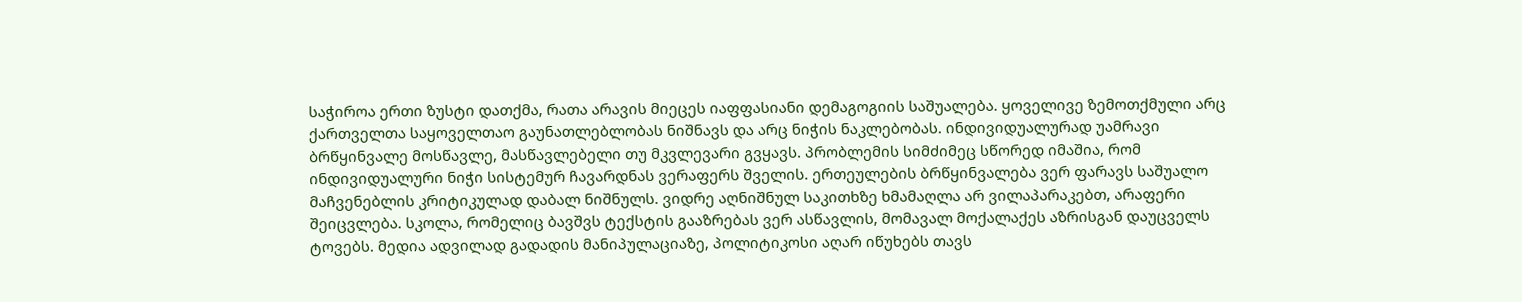საჭიროა ერთი ზუსტი დათქმა, რათა არავის მიეცეს იაფფასიანი დემაგოგიის საშუალება. ყოველივე ზემოთქმული არც ქართველთა საყოველთაო გაუნათლებლობას ნიშნავს და არც ნიჭის ნაკლებობას. ინდივიდუალურად უამრავი ბრწყინვალე მოსწავლე, მასწავლებელი თუ მკვლევარი გვყავს. პრობლემის სიმძიმეც სწორედ იმაშია, რომ ინდივიდუალური ნიჭი სისტემურ ჩავარდნას ვერაფერს შველის. ერთეულების ბრწყინვალება ვერ ფარავს საშუალო მაჩვენებლის კრიტიკულად დაბალ ნიშნულს. ვიდრე აღნიშნულ საკითხზე ხმამაღლა არ ვილაპარაკებთ, არაფერი შეიცვლება. სკოლა, რომელიც ბავშვს ტექსტის გააზრებას ვერ ასწავლის, მომავალ მოქალაქეს აზრისგან დაუცველს ტოვებს. მედია ადვილად გადადის მანიპულაციაზე, პოლიტიკოსი აღარ იწუხებს თავს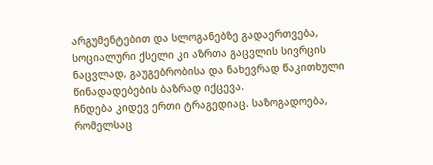არგუმენტებით და სლოგანებზე გადაერთვება, სოციალური ქსელი კი აზრთა გაცვლის სივრცის ნაცვლად, გაუგებრობისა და ნახევრად წაკითხული წინადადებების ბაზრად იქცევა.
ჩნდება კიდევ ერთი ტრაგედიაც. საზოგადოება, რომელსაც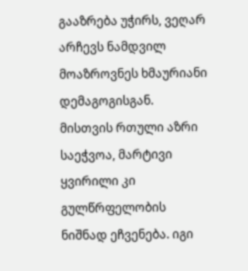გააზრება უჭირს, ვეღარ არჩევს ნამდვილ მოაზროვნეს ხმაურიანი დემაგოგისგან. მისთვის რთული აზრი საეჭვოა, მარტივი ყვირილი კი გულწრფელობის ნიშნად ეჩვენება. იგი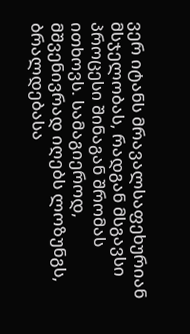ვერ იტანს მრავალსაფეხურიან მსჯელობას, რადგან მსგავსი პროცესი შინაგან შრომას ითხოვს. სამაგიეროდ, მშვენივრად იღებს ლოზუნგს, ბრალდებასა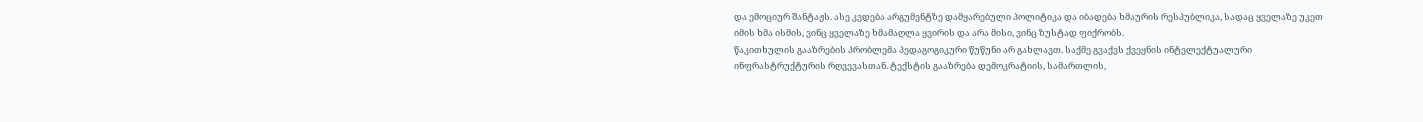და ემოციურ შანტაჟს. ასე კვდება არგუმენტზე დამყარებული პოლიტიკა და იბადება ხმაურის რესპუბლიკა, სადაც ყველაზე უკეთ იმის ხმა ისმის, ვინც ყველაზე ხმამაღლა ყვირის და არა მისი, ვინც ზუსტად ფიქრობს.
წაკითხულის გააზრების პრობლემა პედაგოგიკური წუწუნი არ გახლავთ. საქმე გვაქვს ქვეყნის ინტელექტუალური ინფრასტრუქტურის რღვევასთან. ტექსტის გააზრება დემოკრატიის, სამართლის,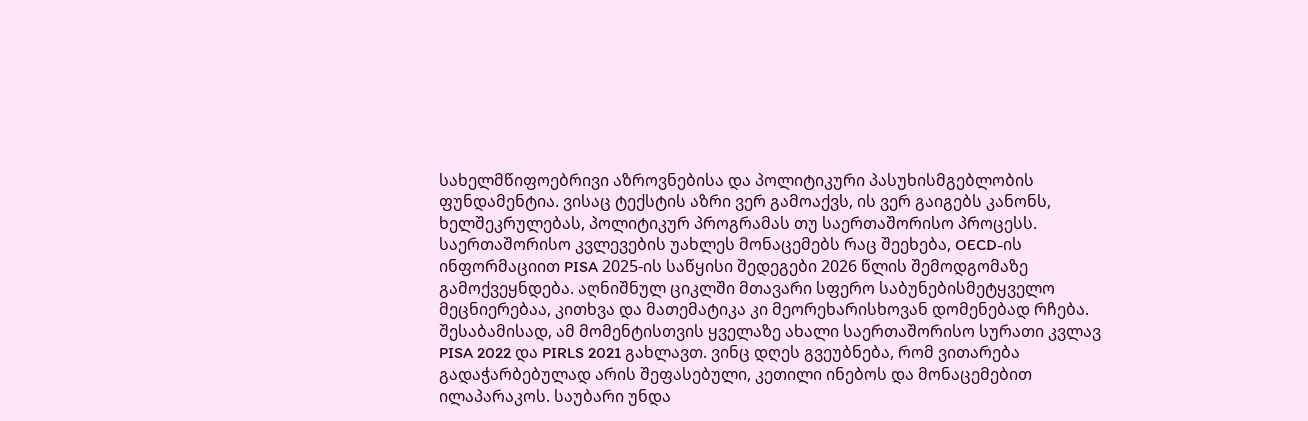სახელმწიფოებრივი აზროვნებისა და პოლიტიკური პასუხისმგებლობის ფუნდამენტია. ვისაც ტექსტის აზრი ვერ გამოაქვს, ის ვერ გაიგებს კანონს, ხელშეკრულებას, პოლიტიკურ პროგრამას თუ საერთაშორისო პროცესს.
საერთაშორისო კვლევების უახლეს მონაცემებს რაც შეეხება, OECD-ის ინფორმაციით PISA 2025-ის საწყისი შედეგები 2026 წლის შემოდგომაზე გამოქვეყნდება. აღნიშნულ ციკლში მთავარი სფერო საბუნებისმეტყველო მეცნიერებაა, კითხვა და მათემატიკა კი მეორეხარისხოვან დომენებად რჩება. შესაბამისად, ამ მომენტისთვის ყველაზე ახალი საერთაშორისო სურათი კვლავ PISA 2022 და PIRLS 2021 გახლავთ. ვინც დღეს გვეუბნება, რომ ვითარება გადაჭარბებულად არის შეფასებული, კეთილი ინებოს და მონაცემებით ილაპარაკოს. საუბარი უნდა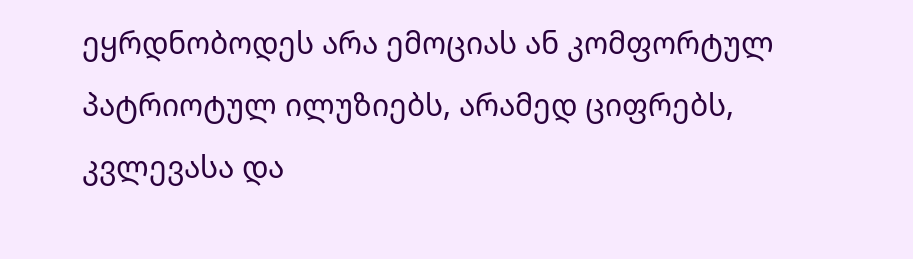ეყრდნობოდეს არა ემოციას ან კომფორტულ პატრიოტულ ილუზიებს, არამედ ციფრებს, კვლევასა და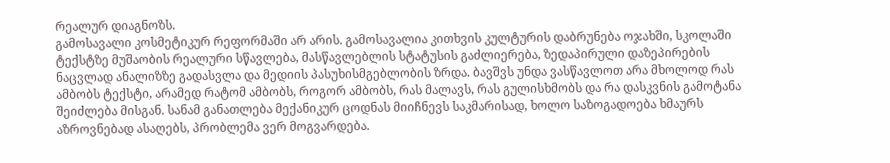რეალურ დიაგნოზს.
გამოსავალი კოსმეტიკურ რეფორმაში არ არის. გამოსავალია კითხვის კულტურის დაბრუნება ოჯახში, სკოლაში ტექსტზე მუშაობის რეალური სწავლება, მასწავლებლის სტატუსის გაძლიერება, ზედაპირული დაზეპირების ნაცვლად ანალიზზე გადასვლა და მედიის პასუხისმგებლობის ზრდა. ბავშვს უნდა ვასწავლოთ არა მხოლოდ რას ამბობს ტექსტი, არამედ რატომ ამბობს, როგორ ამბობს, რას მალავს, რას გულისხმობს და რა დასკვნის გამოტანა შეიძლება მისგან. სანამ განათლება მექანიკურ ცოდნას მიიჩნევს საკმარისად, ხოლო საზოგადოება ხმაურს აზროვნებად ასაღებს, პრობლემა ვერ მოგვარდება.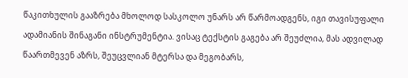წაკითხულის გააზრება მხოლოდ სასკოლო უნარს არ წარმოადგენს, იგი თავისუფალი ადამიანის შინაგანი ინსტრუმენტია. ვისაც ტექსტის გაგება არ შეუძლია, მას ადვილად წაართმევენ აზრს, შეუცვლიან მტერსა და მეგობარს,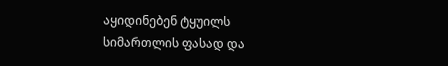აყიდინებენ ტყუილს სიმართლის ფასად და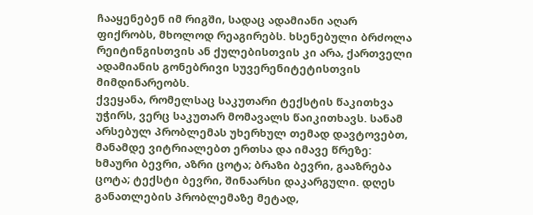ჩააყენებენ იმ რიგში, სადაც ადამიანი აღარ ფიქრობს, მხოლოდ რეაგირებს. ხსენებული ბრძოლა რეიტინგისთვის ან ქულებისთვის კი არა, ქართველი ადამიანის გონებრივი სუვერენიტეტისთვის მიმდინარეობს.
ქვეყანა, რომელსაც საკუთარი ტექსტის წაკითხვა უჭირს, ვერც საკუთარ მომავალს წაიკითხავს. სანამ არსებულ პრობლემას უხერხულ თემად დავტოვებთ, მანამდე ვიტრიალებთ ერთსა და იმავე წრეზე: ხმაური ბევრი, აზრი ცოტა; ბრაზი ბევრი, გააზრება ცოტა; ტექსტი ბევრი, შინაარსი დაკარგული. დღეს განათლების პრობლემაზე მეტად,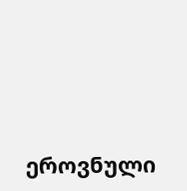ეროვნული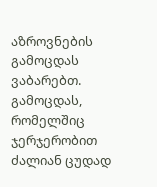აზროვნების გამოცდას ვაბარებთ. გამოცდას, რომელშიც ჯერჯერობით ძალიან ცუდად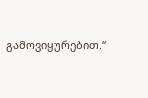გამოვიყურებით.“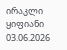ირაკლი ყიფიანი
03.06.2026